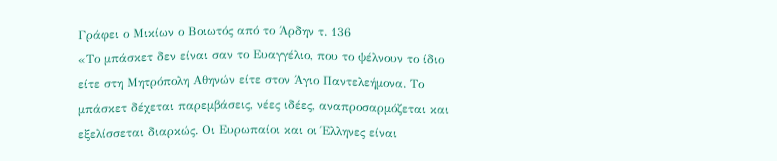Γράφει ο Μικίων ο Βοιωτός από το Άρδην τ. 136
«Το μπάσκετ δεν είναι σαν το Ευαγγέλιο, που το ψέλνουν το ίδιο είτε στη Μητρόπολη Αθηνών είτε στον Άγιο Παντελεήμονα. Το μπάσκετ δέχεται παρεμβάσεις, νέες ιδέες, αναπροσαρμόζεται και εξελίσσεται διαρκώς. Οι Ευρωπαίοι και οι Έλληνες είναι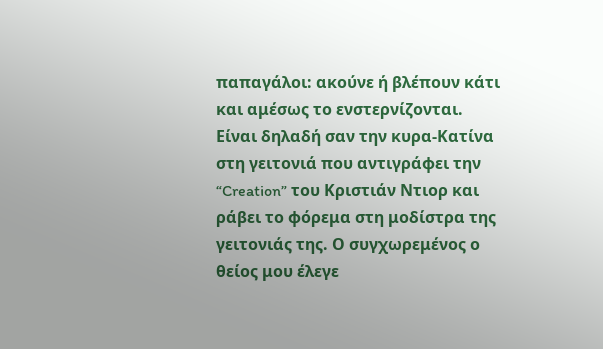παπαγάλοι: ακούνε ή βλέπουν κάτι και αμέσως το ενστερνίζονται. Είναι δηλαδή σαν την κυρα-Κατίνα στη γειτονιά που αντιγράφει την “Creation” του Κριστιάν Ντιορ και ράβει το φόρεμα στη μοδίστρα της γειτονιάς της. Ο συγχωρεμένος ο θείος μου έλεγε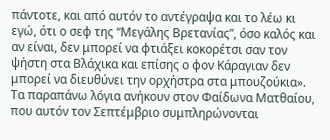πάντοτε, και από αυτόν το αντέγραψα και το λέω κι εγώ, ότι ο σεφ της “Μεγάλης Βρετανίας”, όσο καλός και αν είναι, δεν μπορεί να φτιάξει κοκορέτσι σαν τον ψήστη στα Βλάχικα και επίσης ο φον Κάραγιαν δεν μπορεί να διευθύνει την ορχήστρα στα μπουζούκια».
Τα παραπάνω λόγια ανήκουν στον Φαίδωνα Ματθαίου, που αυτόν τον Σεπτέμβριο συμπληρώνονται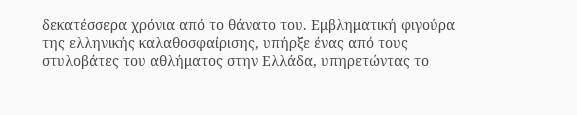δεκατέσσερα χρόνια από το θάνατο του. Εμβληματική φιγούρα της ελληνικής καλαθοσφαίρισης, υπήρξε ένας από τους στυλοβάτες του αθλήματος στην Ελλάδα, υπηρετώντας το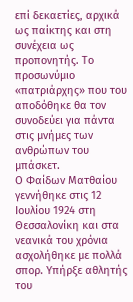επί δεκαετίες, αρχικά ως παίκτης και στη συνέχεια ως προπονητής. Το προσωνύμιο «πατριάρχης» που του αποδόθηκε θα τον συνοδεύει για πάντα στις μνήμες των ανθρώπων του μπάσκετ.
Ο Φαίδων Ματθαίου γεννήθηκε στις 12 Ιουλίου 1924 στη Θεσσαλονίκη και στα νεανικά του χρόνια ασχολήθηκε με πολλά σπορ. Υπήρξε αθλητής του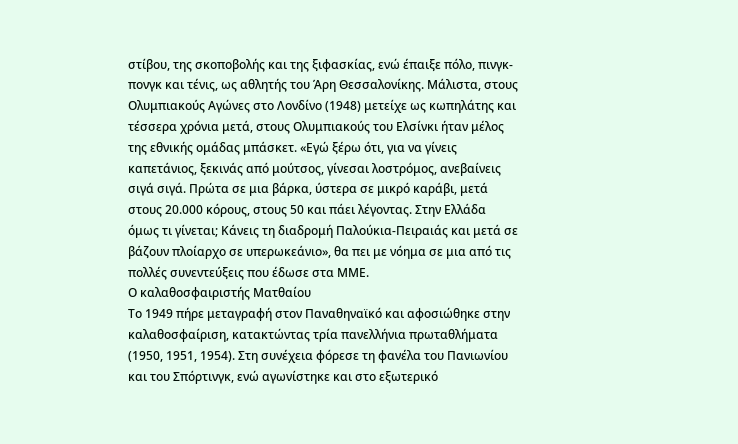στίβου, της σκοποβολής και της ξιφασκίας, ενώ έπαιξε πόλο, πινγκ-πονγκ και τένις, ως αθλητής του Άρη Θεσσαλονίκης. Μάλιστα, στους Ολυμπιακούς Αγώνες στο Λονδίνο (1948) μετείχε ως κωπηλάτης και τέσσερα χρόνια μετά, στους Ολυμπιακούς του Ελσίνκι ήταν μέλος της εθνικής ομάδας μπάσκετ. «Εγώ ξέρω ότι, για να γίνεις καπετάνιος, ξεκινάς από μούτσος, γίνεσαι λοστρόμος, ανεβαίνεις σιγά σιγά. Πρώτα σε μια βάρκα, ύστερα σε μικρό καράβι, μετά στους 20.000 κόρους, στους 50 και πάει λέγοντας. Στην Ελλάδα όμως τι γίνεται; Κάνεις τη διαδρομή Παλούκια-Πειραιάς και μετά σε βάζουν πλοίαρχο σε υπερωκεάνιο», θα πει με νόημα σε μια από τις πολλές συνεντεύξεις που έδωσε στα ΜΜΕ.
Ο καλαθοσφαιριστής Ματθαίου
Το 1949 πήρε μεταγραφή στον Παναθηναϊκό και αφοσιώθηκε στην καλαθοσφαίριση, κατακτώντας τρία πανελλήνια πρωταθλήματα (1950, 1951, 1954). Στη συνέχεια φόρεσε τη φανέλα του Πανιωνίου και του Σπόρτινγκ, ενώ αγωνίστηκε και στο εξωτερικό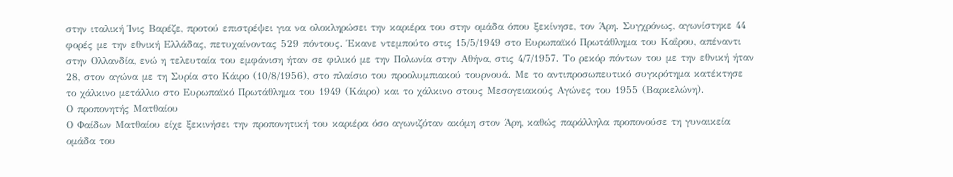στην ιταλική Ίνις Βαρέζε, προτού επιστρέψει για να ολοκληρώσει την καριέρα του στην ομάδα όπου ξεκίνησε, τον Άρη. Συγχρόνως, αγωνίστηκε 44 φορές με την εθνική Ελλάδας, πετυχαίνοντας 529 πόντους. Έκανε ντεμπούτο στις 15/5/1949 στο Ευρωπαϊκό Πρωτάθλημα του Καΐρου, απέναντι στην Ολλανδία, ενώ η τελευταία του εμφάνιση ήταν σε φιλικό με την Πολωνία στην Αθήνα, στις 4/7/1957. Το ρεκόρ πόντων του με την εθνική ήταν 28, στον αγώνα με τη Συρία στο Κάιρο (10/8/1956), στο πλαίσιο του προολυμπιακού τουρνουά. Με το αντιπροσωπευτικό συγκρότημα κατέκτησε το χάλκινο μετάλλιο στο Ευρωπαϊκό Πρωτάθλημα του 1949 (Κάιρο) και το χάλκινο στους Μεσογειακούς Αγώνες του 1955 (Βαρκελώνη).
Ο προπονητής Ματθαίου
Ο Φαίδων Ματθαίου είχε ξεκινήσει την προπονητική του καριέρα όσο αγωνιζόταν ακόμη στον Άρη, καθώς παράλληλα προπονούσε τη γυναικεία ομάδα του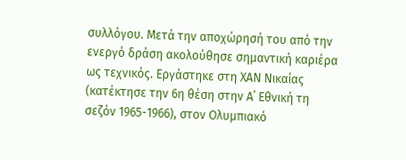συλλόγου. Μετά την αποχώρησή του από την ενεργό δράση ακολούθησε σημαντική καριέρα ως τεχνικός. Εργάστηκε στη ΧΑΝ Νικαίας (κατέκτησε την 6η θέση στην Α΄ Εθνική τη σεζόν 1965-1966), στον Ολυμπιακό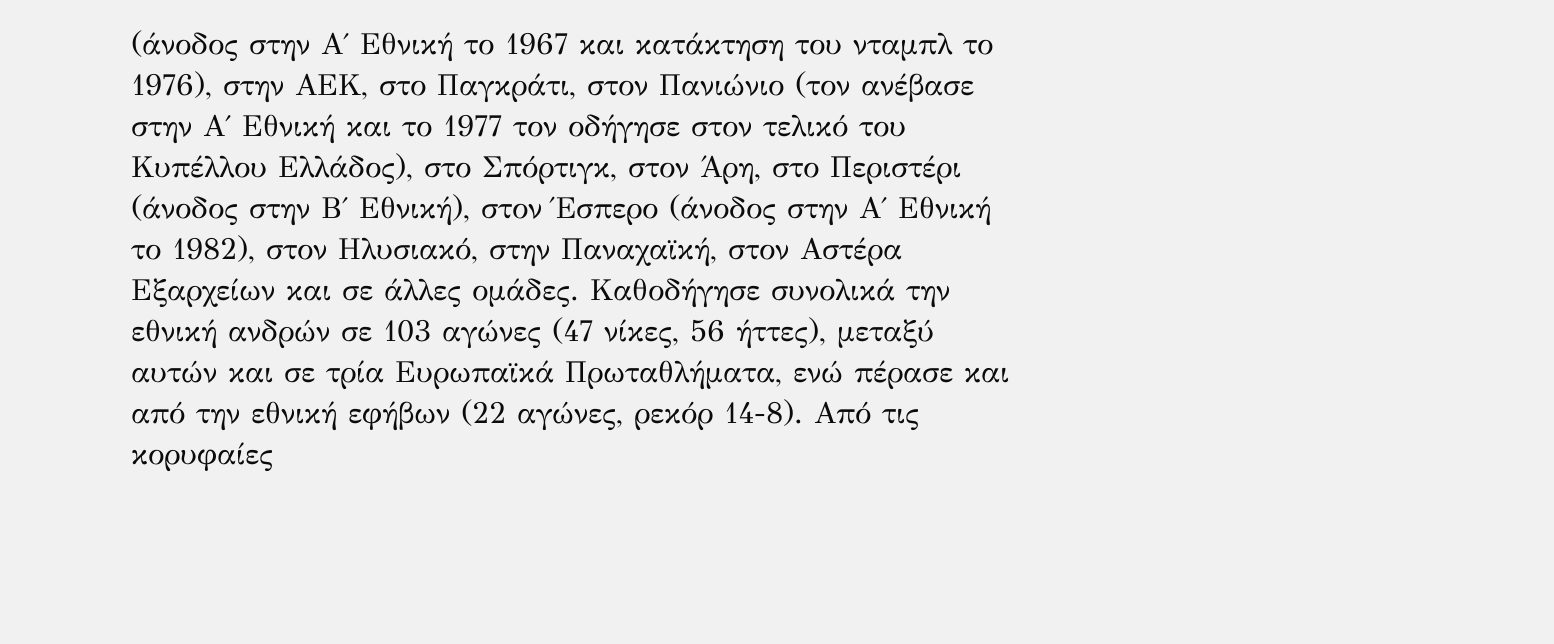(άνοδος στην Α΄ Εθνική το 1967 και κατάκτηση του νταμπλ το 1976), στην ΑΕΚ, στο Παγκράτι, στον Πανιώνιο (τον ανέβασε στην Α΄ Εθνική και το 1977 τον οδήγησε στον τελικό του Κυπέλλου Ελλάδος), στο Σπόρτιγκ, στον Άρη, στο Περιστέρι (άνοδος στην Β΄ Εθνική), στον Έσπερο (άνοδος στην Α΄ Εθνική το 1982), στον Ηλυσιακό, στην Παναχαϊκή, στον Αστέρα Εξαρχείων και σε άλλες ομάδες. Καθοδήγησε συνολικά την εθνική ανδρών σε 103 αγώνες (47 νίκες, 56 ήττες), μεταξύ αυτών και σε τρία Ευρωπαϊκά Πρωταθλήματα, ενώ πέρασε και από την εθνική εφήβων (22 αγώνες, ρεκόρ 14-8). Από τις κορυφαίες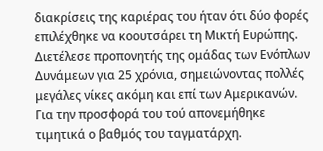διακρίσεις της καριέρας του ήταν ότι δύο φορές επιλέχθηκε να κοουτσάρει τη Μικτή Ευρώπης. Διετέλεσε προπονητής της ομάδας των Ενόπλων Δυνάμεων για 25 χρόνια, σημειώνοντας πολλές μεγάλες νίκες ακόμη και επί των Αμερικανών. Για την προσφορά του τού απονεμήθηκε τιμητικά ο βαθμός του ταγματάρχη.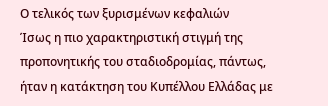Ο τελικός των ξυρισμένων κεφαλιών
Ίσως η πιο χαρακτηριστική στιγμή της προπονητικής του σταδιοδρομίας, πάντως, ήταν η κατάκτηση του Κυπέλλου Ελλάδας με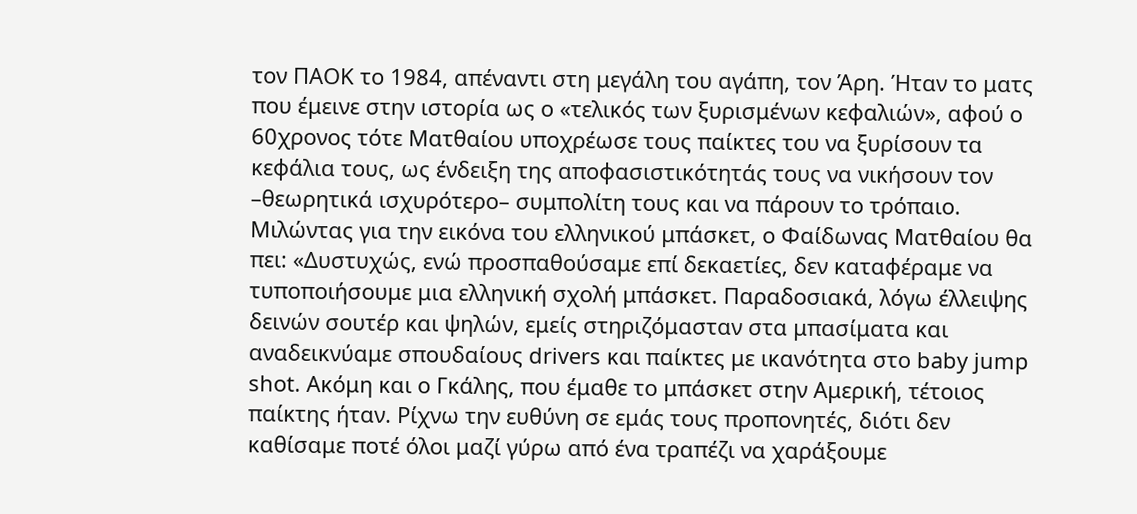τον ΠΑΟΚ το 1984, απέναντι στη μεγάλη του αγάπη, τον Άρη. Ήταν το ματς που έμεινε στην ιστορία ως ο «τελικός των ξυρισμένων κεφαλιών», αφού ο 60χρονος τότε Ματθαίου υποχρέωσε τους παίκτες του να ξυρίσουν τα κεφάλια τους, ως ένδειξη της αποφασιστικότητάς τους να νικήσουν τον –θεωρητικά ισχυρότερο– συμπολίτη τους και να πάρουν το τρόπαιο. Μιλώντας για την εικόνα του ελληνικού μπάσκετ, ο Φαίδωνας Ματθαίου θα πει: «Δυστυχώς, ενώ προσπαθούσαμε επί δεκαετίες, δεν καταφέραμε να τυποποιήσουμε μια ελληνική σχολή μπάσκετ. Παραδοσιακά, λόγω έλλειψης δεινών σουτέρ και ψηλών, εμείς στηριζόμασταν στα μπασίματα και αναδεικνύαμε σπουδαίους drivers και παίκτες με ικανότητα στο baby jump shot. Ακόμη και ο Γκάλης, που έμαθε το μπάσκετ στην Αμερική, τέτοιος παίκτης ήταν. Ρίχνω την ευθύνη σε εμάς τους προπονητές, διότι δεν καθίσαμε ποτέ όλοι μαζί γύρω από ένα τραπέζι να χαράξουμε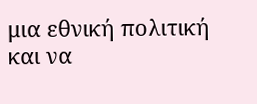μια εθνική πολιτική και να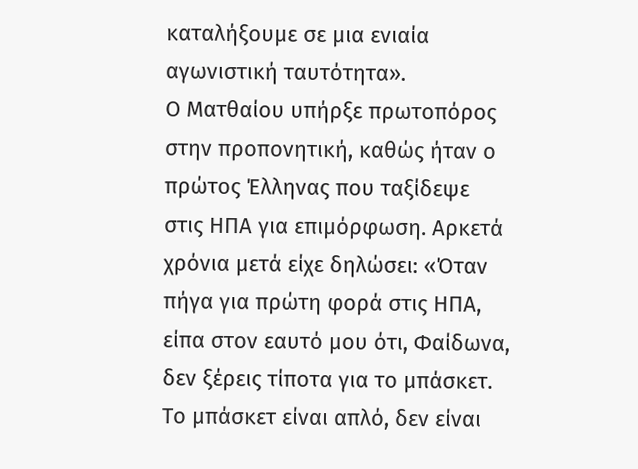καταλήξουμε σε μια ενιαία αγωνιστική ταυτότητα».
Ο Ματθαίου υπήρξε πρωτοπόρος στην προπονητική, καθώς ήταν ο πρώτος Έλληνας που ταξίδεψε στις ΗΠΑ για επιμόρφωση. Αρκετά χρόνια μετά είχε δηλώσει: «Όταν πήγα για πρώτη φορά στις ΗΠΑ, είπα στον εαυτό μου ότι, Φαίδωνα, δεν ξέρεις τίποτα για το μπάσκετ. Το μπάσκετ είναι απλό, δεν είναι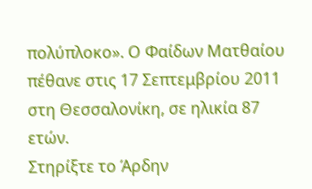πολύπλοκο». Ο Φαίδων Ματθαίου πέθανε στις 17 Σεπτεμβρίου 2011 στη Θεσσαλονίκη, σε ηλικία 87 ετών.
Στηρίξτε το Άρδην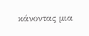κάνοντας μια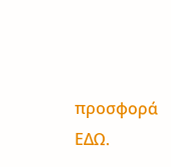προσφορά ΕΔΩ.